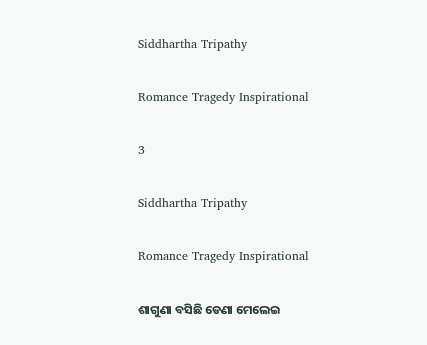Siddhartha Tripathy

Romance Tragedy Inspirational

3

Siddhartha Tripathy

Romance Tragedy Inspirational

ଶାଗୁଣା ବସିଛି ଡେଣା ମେଲେଇ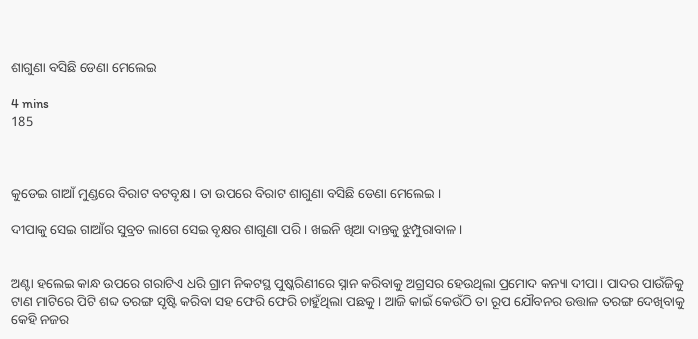ଶାଗୁଣା ବସିଛି ଡେଣା ମେଲେଇ

4 mins
185



କୁଡେଇ ଗାଆଁ ମୁଣ୍ଡରେ ବିରାଟ ବଟବୃକ୍ଷ । ତା ଉପରେ ବିରାଟ ଶାଗୁଣା ବସିଛି ଡେଣା ମେଲେଇ ।

ଦୀପାକୁ ସେଇ ଗାଆଁର ସୁବ୍ରତ ଲାଗେ ସେଇ ବୃକ୍ଷର ଶାଗୁଣା ପରି। ଖଇନି ଖିଆ ଦାନ୍ତକୁ ଝୁମ୍ପୁରାବାଳ।


ଅଣ୍ଟା ହଲେଇ କାନ୍ଧ ଉପରେ ଗରାଟିଏ ଧରି ଗ୍ରାମ ନିକଟସ୍ଥ ପୁଷ୍କରିଣୀରେ ସ୍ନାନ କରିବାକୁ ଅଗ୍ରସର ହେଉଥିଲା ପ୍ରମୋଦ କନ୍ୟା ଦୀପା। ପାଦର ପାଉଁଜିକୁ ଟାଣ ମାଟିରେ ପିଟି ଶବ୍ଦ ତରଙ୍ଗ ସୃଷ୍ଟି କରିବା ସହ ଫେରି ଫେରି ଚାହୁଁଥିଲା ପଛକୁ । ଆଜି କାଇଁ କେଉଁଠି ତା ରୂପ ଯୌବନର ଉତ୍ତାଳ ତରଙ୍ଗ ଦେଖିବାକୁ କେହି ନଜର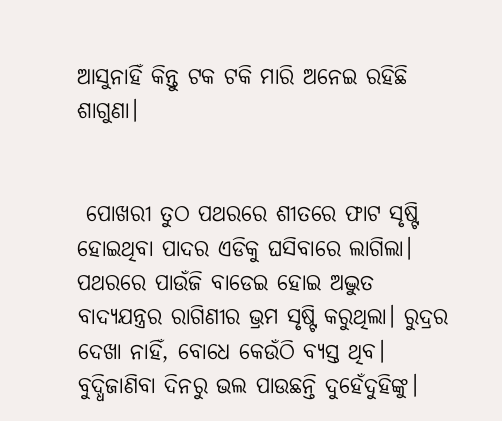ଆସୁନାହିଁ କିନ୍ତୁ ଟକ ଟକି ମାରି ଅନେଇ ରହିଛି ଶାଗୁଣା।


 ପୋଖରୀ ତୁଠ ପଥରରେ ଶୀତରେ ଫାଟ ସୃଷ୍ଟି ହୋଇଥିବା ପାଦର ଏଡିକୁ ଘସିବାରେ ଲାଗିଲା। ପଥରରେ ପାଉଁଜି ବାଡେଇ ହୋଇ ଅଦ୍ଭୁତ ବାଦ୍ୟଯନ୍ତ୍ରର ରାଗିଣୀର ଭ୍ରମ ସୃଷ୍ଟି କରୁଥିଲା। ରୁଦ୍ରର ଦେଖା ନାହିଁ, ବୋଧେ କେଉଁଠି ବ୍ୟସ୍ତ ଥିବ। ବୁଦ୍ଧିଜାଣିବା ଦିନରୁ ଭଲ ପାଉଛନ୍ତି ଦୁହେଁଦୁହିଙ୍କୁ।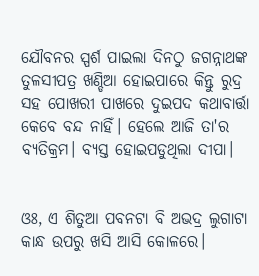ଯୌବନର ସ୍ପର୍ଶ ପାଇଲା ଦିନଠୁ ଜଗନ୍ନାଥଙ୍କ ତୁଳସୀପତ୍ର ଖଣ୍ଡିଆ ହୋଇପାରେ କିନ୍ତୁ ରୁଦ୍ର ସହ ପୋଖରୀ ପାଖରେ ଦୁଇପଦ କଥାବାର୍ତ୍ତା କେବେ ବନ୍ଦ ନାହିଁ। ହେଲେ ଆଜି ତା'ର ବ୍ୟତିକ୍ରମ। ବ୍ୟସ୍ତ ହୋଇପଡୁଥିଲା ଦୀପା।


ଓଃ, ଏ ଶିତୁଆ ପବନଟା ବି ଅଭଦ୍ର ଲୁଗାଟା କାନ୍ଧ ଉପରୁ ଖସି ଆସି କୋଳରେ।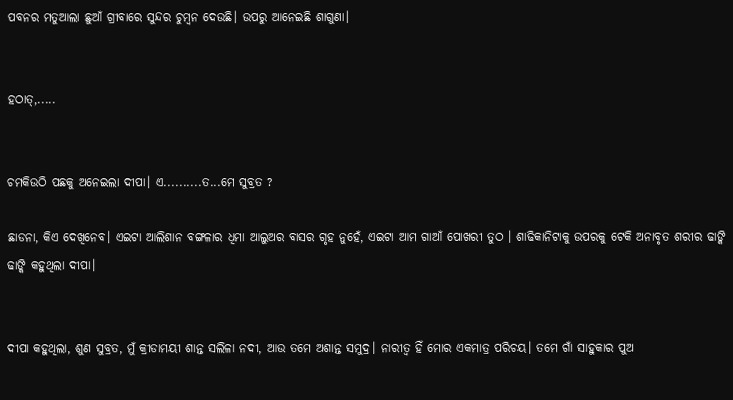ପବନର ମତୁଆଲା ଛୁଆଁ ଗ୍ରୀବାରେ ସୁନ୍ଦର ଚୁମ୍ବନ ଦେଉଛି। ଉପରୁ ଆନେଇଛି ଶାଗୁଣା।


ହଠାତ୍,.....


ଚମକିଉଠି ପଛକୁ ଅନେଇଲା ଦୀପା। ଏ..........ତ...ମେ ସୁବ୍ରତ ?

ଛାଡନା, କିଏ ଦେଖିନେବ। ଏଇଟା ଆଲିଶାନ ବଙ୍ଗଳାର ଧିମା ଆଲୁଅର ବାସର ଗୃହ ନୁହେଁ, ଏଇଟା ଆମ ଗାଆଁ ପୋଖରୀ ତୁଠ । ଶାଢିକାନିଟାକୁ ଉପରକୁ ଟେକି ଅନାବୃତ ଶରୀର ଢାଙ୍କି ଢାଙ୍କି କହୁଥିଲା ଦୀପା।


ଦୀପା କହୁଥିଲା, ଶୁଣ ସୁବ୍ରତ, ମୁଁ କ୍ରୀଡାମୟୀ ଶାନ୍ତ ସଲିଳା ନଦୀ, ଆଉ ତମେ ଅଶାନ୍ତ ସମୁଦ୍ର। ନାରୀତ୍ବ ହିଁ ମୋର ଏକମାତ୍ର ପରିଚୟ। ତମେ ଗାଁ ସାହୁକାର ପୁଅ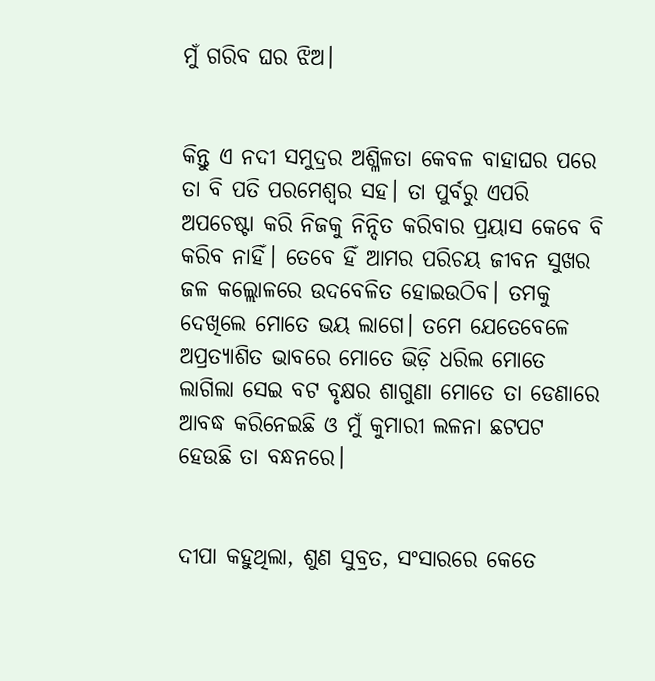ମୁଁ ଗରିବ ଘର ଝିଅ।


କିନ୍ତୁ ଏ ନଦୀ ସମୁଦ୍ରର ଅଶ୍ଳିଳତା କେବଳ ବାହାଘର ପରେ ତା ବି ପତି ପରମେଶ୍ବର ସହ। ତା ପୁର୍ବରୁ ଏପରି ଅପଚେଷ୍ଟା କରି ନିଜକୁ ନିନ୍ଦିତ କରିବାର ପ୍ରୟାସ କେବେ ବି କରିବ ନାହିଁ। ତେବେ ହିଁ ଆମର ପରିଚୟ ଜୀବନ ସୁଖର ଜଳ କଲ୍ଲୋଳରେ ଉଦବେଳିତ ହୋଇଉଠିବ। ତମକୁ ଦେଖିଲେ ମୋତେ ଭୟ ଲାଗେ। ତମେ ଯେତେବେଳେ ଅପ୍ରତ୍ୟାଶିତ ଭାବରେ ମୋତେ ଭିଡ଼ି ଧରିଲ ମୋତେ ଲାଗିଲା ସେଇ ବଟ ବୃକ୍ଷର ଶାଗୁଣା ମୋତେ ତା ଡେଣାରେ ଆବଦ୍ଧ କରିନେଇଛି ଓ ମୁଁ କୁମାରୀ ଲଳନା ଛଟପଟ ହେଉଛି ତା ବନ୍ଧନରେ।


ଦୀପା କହୁଥିଲା, ଶୁଣ ସୁବ୍ରତ, ସଂସାରରେ କେତେ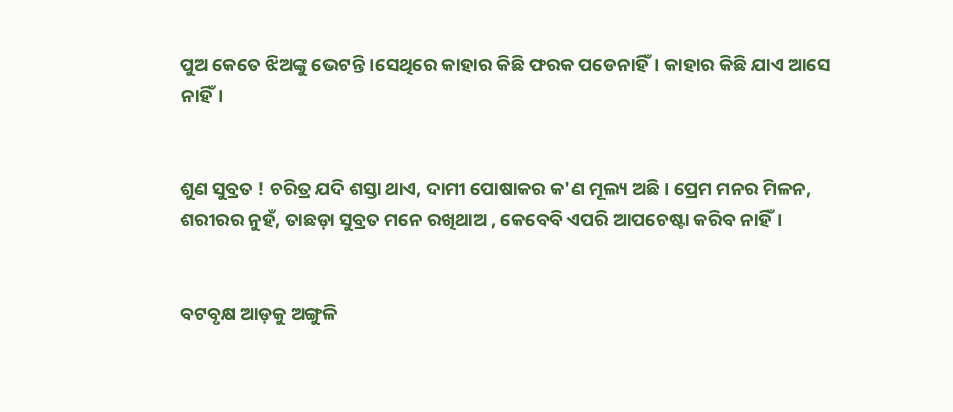ପୁଅ କେତେ ଝିଅଙ୍କୁ ଭେଟନ୍ତି ।ସେଥିରେ କାହାର କିଛି ଫରକ ପଡେନାହିଁ। କାହାର କିଛି ଯାଏ ଆସେ ନାହିଁ।


ଶୁଣ ସୁବ୍ରତ ! ଚରିତ୍ର ଯଦି ଶସ୍ତା ଥାଏ, ଦାମୀ ପୋଷାକର କ'ଣ ମୂଲ୍ୟ ଅଛି। ପ୍ରେମ ମନର ମିଳନ, ଶରୀରର ନୁହଁ, ତାଛଡ଼ା ସୁବ୍ରତ ମନେ ରଖିଥାଅ , କେବେବି ଏପରି ଆପଚେଷ୍ଟା କରିବ ନାହିଁ।


ବଟବୃକ୍ଷ ଆଡ଼କୁ ଅଙ୍ଗୁଳି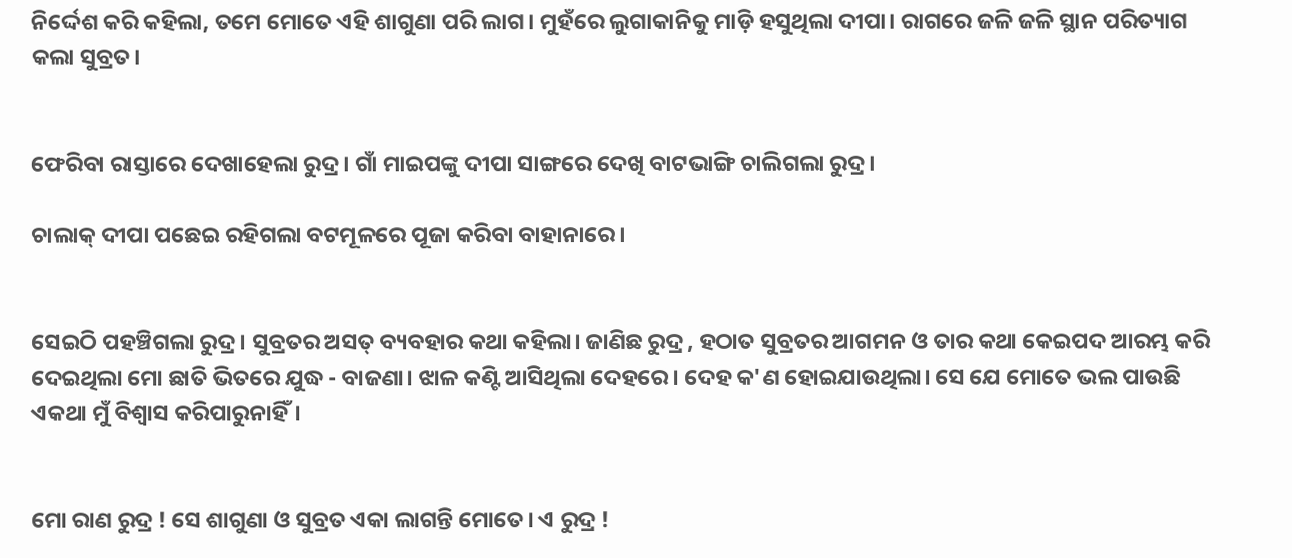ନିର୍ଦ୍ଦେଶ କରି କହିଲା, ତମେ ମୋତେ ଏହି ଶାଗୁଣା ପରି ଲାଗ। ମୁହଁରେ ଲୁଗାକାନିକୁ ମାଡ଼ି ହସୁଥିଲା ଦୀପା। ରାଗରେ ଜଳି ଜଳି ସ୍ଥାନ ପରିତ୍ୟାଗ କଲା ସୁବ୍ରତ।


ଫେରିବା ରାସ୍ତାରେ ଦେଖାହେଲା ରୁଦ୍ର। ଗାଁ ମାଇପଙ୍କୁ ଦୀପା ସାଙ୍ଗରେ ଦେଖି ବାଟଭାଙ୍ଗି ଚାଲିଗଲା ରୁଦ୍ର।

ଚାଲାକ୍ ଦୀପା ପଛେଇ ରହିଗଲା ବଟମୂଳରେ ପୂଜା କରିବା ବାହାନାରେ।


ସେଇଠି ପହଞ୍ଚିଗଲା ରୁଦ୍ର। ସୁବ୍ରତର ଅସତ୍ ବ୍ୟବହାର କଥା କହିଲା। ଜାଣିଛ ରୁଦ୍ର , ହଠାତ ସୁବ୍ରତର ଆଗମନ ଓ ତାର କଥା କେଇପଦ ଆରମ୍ଭ କରି ଦେଇଥିଲା ମୋ ଛାତି ଭିତରେ ଯୁଦ୍ଧ - ବାଜଣା। ଝାଳ କଣ୍ଟି ଆସିଥିଲା ଦେହରେ। ଦେହ କ'ଣ ହୋଇଯାଉଥିଲା। ସେ ଯେ ମୋତେ ଭଲ ପାଉଛି ଏକଥା ମୁଁ ବିଶ୍ବାସ କରିପାରୁନାହିଁ।


ମୋ ରାଣ ରୁଦ୍ର ! ସେ ଶାଗୁଣା ଓ ସୁବ୍ରତ ଏକା ଲାଗନ୍ତି ମୋତେ। ଏ ରୁଦ୍ର !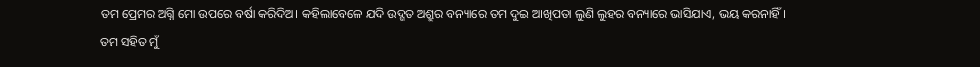ତମ ପ୍ରେମର ଅଗ୍ନି ମୋ ଉପରେ ବର୍ଷା କରିଦିଅ। କହିଲାବେଳେ ଯଦି ଉଦ୍ଗତ ଅଶ୍ରୁର ବନ୍ୟାରେ ତମ ଦୁଇ ଆଖିପତା ଲୁଣି ଲୁହର ବନ୍ୟାରେ ଭାସିଯାଏ, ଭୟ କରନାହିଁ। ତମ ସହିତ ମୁଁ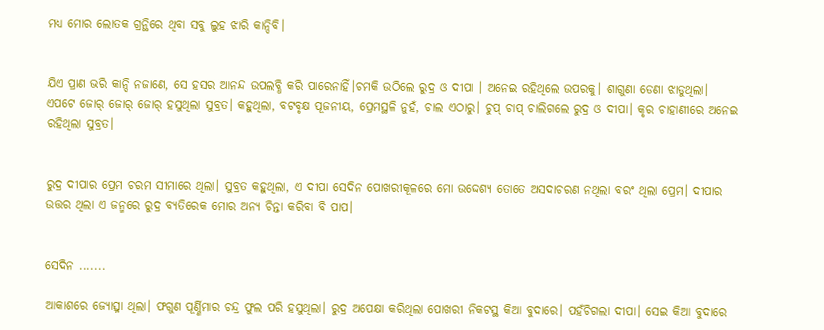ମଧ୍ୟ ମୋର ଲୋତକ ଗ୍ରନ୍ଥିରେ ଥିବା ସବୁ ଲୁହ ଝାରି କାନ୍ଦିବି।


ଯିଏ ପ୍ରାଣ ଭରି କାନ୍ଦି ନଜାଣେ, ସେ ହସର ଆନନ୍ଦ ଉପଲବ୍ଧି କରି ପାରେନାହିଁ।ଚମକି ଉଠିଲେ ରୁଦ୍ର ଓ ଦୀପା । ଅନେଇ ରହିଥିଲେ ଉପରକୁ। ଶାଗୁଣା ଡେଣା ଝାଡୁଥିଲା। ଏପଟେ ଜୋର୍ ଜୋର୍ ଜୋର୍ ହସୁଥିଲା ସୁବ୍ରତ। କହୁଥିଲା, ବଟବୃକ୍ଷ ପୂଜନୀୟ, ପ୍ରେମସ୍ଥଳି ନୁହଁ, ଚାଲ ଏଠାରୁ। ଚୁପ୍ ଚାପ୍ ଚାଲିଗଲେ ରୁଦ୍ର ଓ ଦୀପା। କୃର ଚାହାଣୀରେ ଅନେଇ ରହିଥିଲା ସୁବ୍ରତ।


ରୁଦ୍ର ଦୀପାର ପ୍ରେମ ଚରମ ସୀମାରେ ଥିଲା। ସୁବ୍ରତ କହୁଥିଲା, ଏ ଦୀପା ସେଦିନ ପୋଖରୀକୂଳରେ ମୋ ଉଦ୍ଦେଶ୍ୟ ତୋତେ ଅସଦାଚରଣ ନଥିଲା ବରଂ ଥିଲା ପ୍ରେମ। ଦୀପାର ଉତ୍ତର ଥିଲା ଏ ଜନ୍ମରେ ରୁଦ୍ର ବ୍ୟତିରେକ ମୋର ଅନ୍ୟ ଚିନ୍ତା କରିବା ବି ପାପ।


ସେଦିନ .......

ଆକାଶରେ ଜ୍ୟୋତ୍ସ୍ନା ଥିଲା। ଫଗୁଣ ପୂର୍ଣ୍ଣିମାର ଚନ୍ଦ୍ର ଫୁଲ ପରି ହସୁଥିଲା। ରୁଦ୍ର ଅପେକ୍ଷା କରିଥିଲା ପୋଖରୀ ନିକଟସ୍ଥ କିଆ ବୁଦାରେ। ପହଁଚିଗଲା ଦୀପା। ସେଇ କିଆ ବୁଦାରେ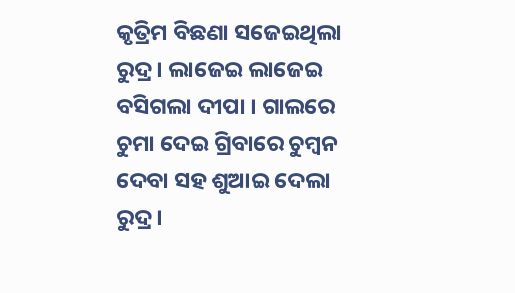କୃତ୍ରିମ ବିଛଣା ସଜେଇଥିଲା ରୁଦ୍ର। ଲାଜେଇ ଲାଜେଇ ବସିଗଲା ଦୀପା । ଗାଲରେ ଚୁମା ଦେଇ ଗ୍ରିବାରେ ଚୁମ୍ବନ ଦେବା ସହ ଶୁଆଇ ଦେଲା ରୁଦ୍ର।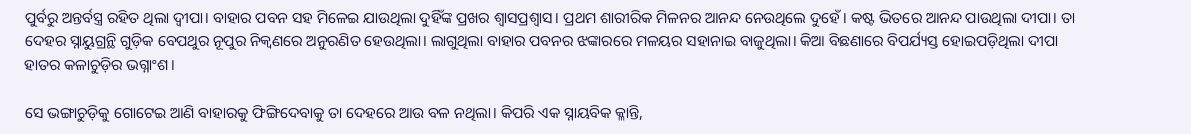ପୁର୍ବରୁ ଅନ୍ତର୍ବସ୍ତ୍ର ରହିତ ଥିଲା ଦ୍ଵୀପା। ବାହାର ପବନ ସହ ମିଳେଇ ଯାଉଥିଲା ଦୁହିଁଙ୍କ ପ୍ରଖର ଶ୍ୱାସପ୍ରଶ୍ୱାସ। ପ୍ରଥମ ଶାରୀରିକ ମିଳନର ଆନନ୍ଦ ନେଉଥିଲେ ଦୁହେଁ। କଷ୍ଟ ଭିତରେ ଆନନ୍ଦ ପାଉଥିଲା ଦୀପା। ତା ଦେହର ସ୍ନାୟୁଗ୍ରନ୍ଥି ଗୁଡ଼ିକ ବେପଥୁର ନୂପୁର ନିକ୍ୱଣରେ ଅନୁରଣିତ ହେଉଥିଲା। ଲାଗୁଥିଲା ବାହାର ପବନର ଝଙ୍କାରରେ ମଳୟର ସହାନାଇ ବାଜୁଥିଲା। କିଆ ବିଛଣାରେ ବିପର୍ଯ୍ୟସ୍ତ ହୋଇପଡ଼ିଥିଲା ଦୀପା ହାତର କଳାଚୁଡ଼ିର ଭଗ୍ନାଂଶ।

ସେ ଭଙ୍ଗାଚୁଡ଼ିକୁ ଗୋଟେଇ ଆଣି ବାହାରକୁ ଫିଙ୍ଗିଦେବାକୁ ତା ଦେହରେ ଆଉ ବଳ ନଥିଲା। କିପରି ଏକ ସ୍ନାୟବିକ କ୍ଳାନ୍ତି,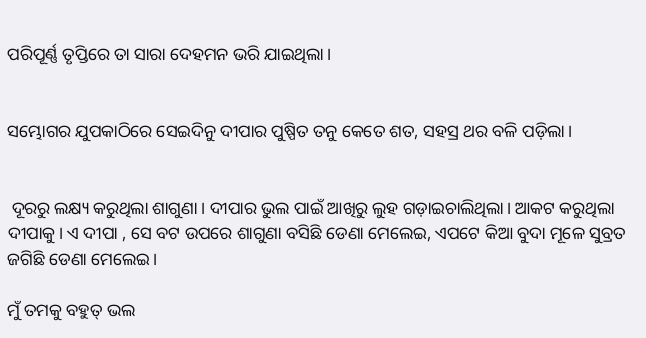ପରିପୂର୍ଣ୍ଣ ତୃପ୍ତିରେ ତା ସାରା ଦେହମନ ଭରି ଯାଇଥିଲା।


ସମ୍ଭୋଗର ଯୁପକାଠିରେ ସେଇଦିନୁ ଦୀପାର ପୁଷ୍ପିତ ତନୁ କେତେ ଶତ, ସହସ୍ର ଥର ବଳି ପଡ଼ିଲା।


 ଦୂରରୁ ଲକ୍ଷ୍ୟ କରୁଥିଲା ଶାଗୁଣା। ଦୀପାର ଭୁଲ ପାଇଁ ଆଖିରୁ ଲୁହ ଗଡ଼ାଇଚାଲିଥିଲା। ଆକଟ କରୁଥିଲା ଦୀପାକୁ। ଏ ଦୀପା , ସେ ବଟ ଉପରେ ଶାଗୁଣା ବସିଛି ଡେଣା ମେଲେଇ, ଏପଟେ କିଆ ବୁଦା ମୂଳେ ସୁବ୍ରତ ଜଗିଛି ଡେଣା ମେଲେଇ।

ମୁଁ ତମକୁ ବହୁତ୍ ଭଲ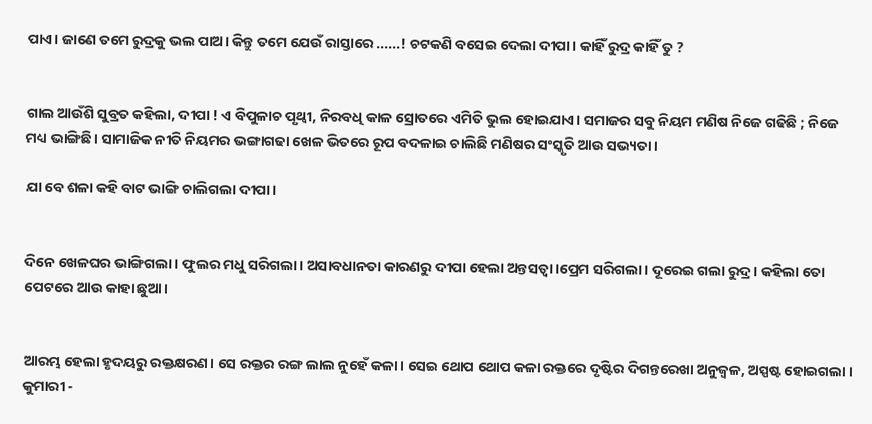ପାଏ। ଜାଣେ ତମେ ରୁଦ୍ରକୁ ଭଲ ପାଅ। କିନ୍ତୁ ତମେ ଯେଉଁ ରାସ୍ତାରେ ......! ଚଟକଣି ବସେଇ ଦେଲା ଦୀପା। କାହିଁ ରୁଦ୍ର କାହିଁ ତୁ ?


ଗାଲ ଆଉଁଶି ସୁବ୍ରତ କହିଲା, ଦୀପା ! ଏ ବିପୁଳାଚ ପୃଥ୍ବୀ, ନିରବଧି କାଳ ସ୍ରୋତରେ ଏମିତି ଭୁଲ ହୋଇଯାଏ। ସମାଜର ସବୁ ନିୟମ ମଣିଷ ନିଜେ ଗଢିଛି ; ନିଜେ ମଧ୍ୟ ଭାଙ୍ଗିଛି। ସାମାଜିକ ନୀତି ନିୟମର ଭଙ୍ଗାଗଢା ଖେଳ ଭିତରେ ରୂପ ବଦଳାଇ ଚାଲିଛି ମଣିଷର ସଂସ୍କୃତି ଆଉ ସଭ୍ୟତା।

ଯା ବେ ଶଳା କହି ବାଟ ଭାଙ୍ଗି ଚାଲିଗଲା ଦୀପା।


ଦିନେ ଖେଳଘର ଭାଙ୍ଗିଗଲା। ଫୁଲର ମଧୁ ସରିଗଲା। ଅସାବଧାନତା କାରଣରୁ ଦୀପା ହେଲା ଅନ୍ତସତ୍ୱା।ପ୍ରେମ ସରିଗଲା। ଦୂରେଇ ଗଲା ରୁଦ୍ର। କହିଲା ତୋ ପେଟରେ ଆଉ କାହା ଛୁଆ।


ଆରମ୍ଭ ହେଲା ହୃଦୟରୁ ରକ୍ତକ୍ଷରଣ। ସେ ରକ୍ତର ରଙ୍ଗ ଲାଲ ନୁହେଁ କଳା। ସେଇ ଥୋପ ଥୋପ କଳା ରକ୍ତରେ ଦୃଷ୍ଟିର ଦିଗନ୍ତରେଖା ଅନୁଜ୍ଵଳ, ଅସ୍ପଷ୍ଟ ହୋଇଗଲା । କୁମାରୀ -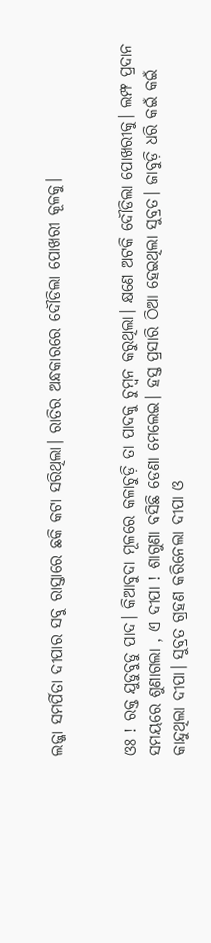ଲଜ୍ଜା ସମର୍ପିତା ଦୀପାର ସବୁ ରାସ୍ତାରେ ଛକି କଟା ସରିଥିଲା। ରାତିର ଅନ୍ଧକାରରେ ଦୌଡିଲା ପୋଖରୀ କୂଳକୁ।


ଓଃ ! ରକ୍ତ ଯୁଡୁବୁଡୁ ପାଦ। କିଆବୁଦା ମୂଳରେ କଳାଚୁଡ଼ି ତା ପାଦକୁ ଚୁମ୍ବନ କରୁଥିଲା। କ୍ଷଣେ ଅଟକି ଦୌଡିଲା ପୋଖରୀକୁ। ଲମ୍ଫ ପ୍ରଦାନ ସମୟରେ ଶୁଣାଗଲା , ଏ ଦୀପା ! ଶାଗୁଣା ବସିଛି ଡେଣା ମେଲେଇ। ହସ୍ତ ପ୍ରସାରି ଠିଆ ହେଇଥିଲା ସୁବ୍ରତ। ଜାବୁଡ଼ି ଧରି କଇଁ କଇଁ କାନ୍ଦୁଥିଲା ଦୀପା। ସୁବ୍ରତ ଗ୍ରହଣ କରିନେଲା ଦୀପା ଓ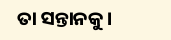ତା ସନ୍ତାନକୁ।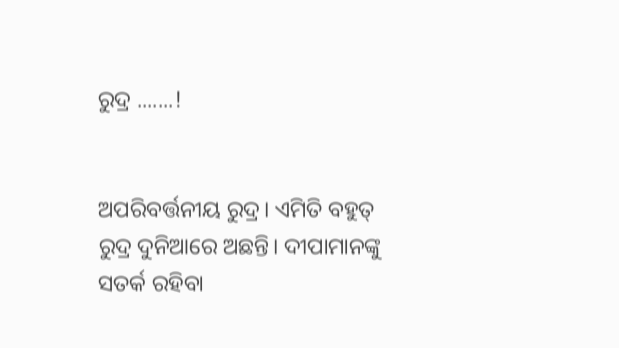ରୁଦ୍ର .......!


ଅପରିବର୍ତ୍ତନୀୟ ରୁଦ୍ର। ଏମିତି ବହୁତ୍ ରୁଦ୍ର ଦୁନିଆରେ ଅଛନ୍ତି। ଦୀପାମାନଙ୍କୁ ସତର୍କ ରହିବା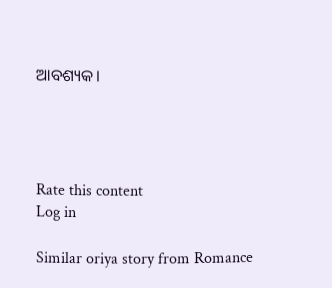ଆବଶ୍ୟକ।




Rate this content
Log in

Similar oriya story from Romance